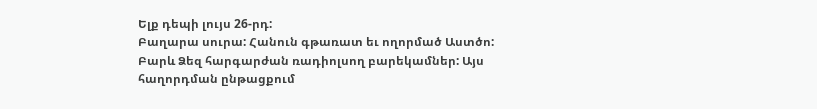Ելք դեպի լույս 26-րդ:
Բաղարա սուրա: Հանուն գթառատ եւ ողորմած Աստծո: Բարև Ձեզ հարգարժան ռադիոլսող բարեկամներ: Այս հաղորդման ընթացքում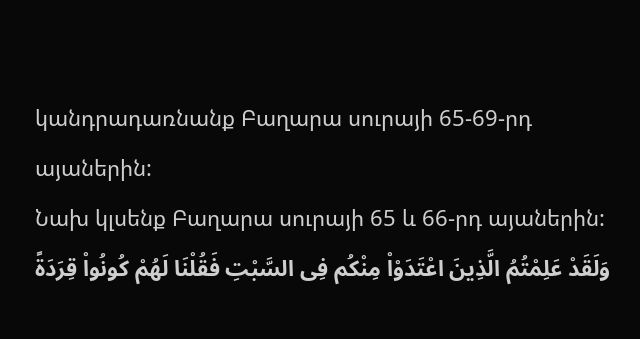կանդրադառնանք Բաղարա սուրայի 65-69-րդ այաներին:
Նախ կլսենք Բաղարա սուրայի 65 և 66-րդ այաներին:
وَلَقَدْ عَلِمْتُمُ الَّذِينَ اعْتَدَوْاْ مِنْكُم فِى السَّبْتِ فَقُلْنَا لَهُمْ كُونُواْ قِرَدَةً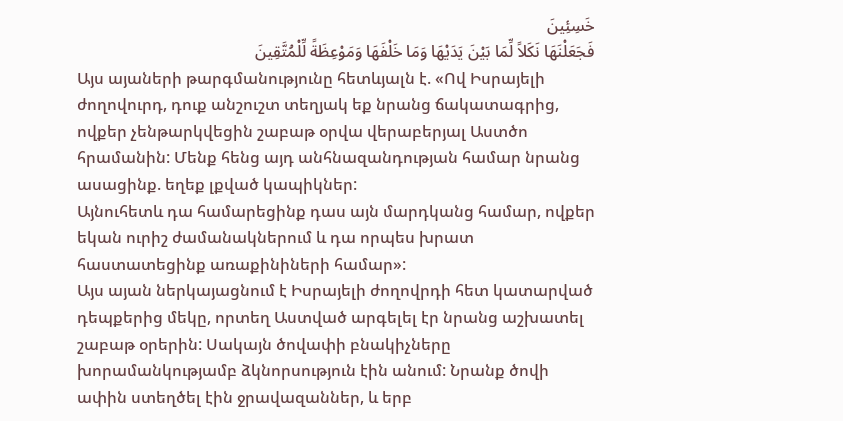خَسِئِينَ
فَجَعَلْنَهَا نَكَلاً لِّمَا بَيْنَ يَدَيْهَا وَمَا خَلْفَهَا وَمَوْعِظَةً لِّلْمُتَّقِينَ
Այս այաների թարգմանությունը հետևյալն է. «Ով Իսրայելի ժողովուրդ, դուք անշուշտ տեղյակ եք նրանց ճակատագրից, ովքեր չենթարկվեցին շաբաթ օրվա վերաբերյալ Աստծո հրամանին: Մենք հենց այդ անհնազանդության համար նրանց ասացինք. եղեք լքված կապիկներ:
Այնուհետև դա համարեցինք դաս այն մարդկանց համար, ովքեր եկան ուրիշ ժամանակներում և դա որպես խրատ հաստատեցինք առաքինիների համար»:
Այս այան ներկայացնում է Իսրայելի ժողովրդի հետ կատարված դեպքերից մեկը, որտեղ Աստված արգելել էր նրանց աշխատել շաբաթ օրերին: Սակայն ծովափի բնակիչները խորամանկությամբ ձկնորսություն էին անում: Նրանք ծովի ափին ստեղծել էին ջրավազաններ, և երբ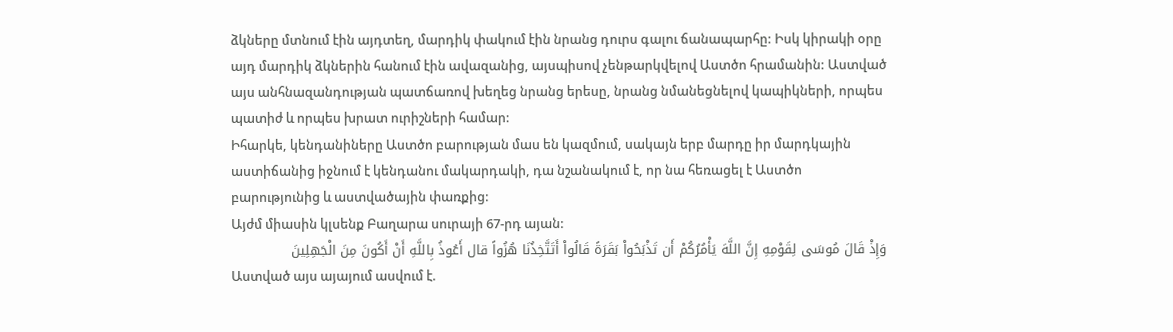ձկները մտնում էին այդտեղ, մարդիկ փակում էին նրանց դուրս գալու ճանապարհը: Իսկ կիրակի օրը այդ մարդիկ ձկներին հանում էին ավազանից, այսպիսով չենթարկվելով Աստծո հրամանին: Աստված այս անհնազանդության պատճառով խեղեց նրանց երեսը, նրանց նմանեցնելով կապիկների, որպես պատիժ և որպես խրատ ուրիշների համար:
Իհարկե, կենդանիները Աստծո բարության մաս են կազմում, սակայն երբ մարդը իր մարդկային աստիճանից իջնում է կենդանու մակարդակի, դա նշանակում է, որ նա հեռացել է Աստծո բարությունից և աստվածային փառքից:
Այժմ միասին կլսենք Բաղարա սուրայի 67-րդ այան:
وَإِذْ قَالَ مُوسَى لِقَوْمِهِ إِنَّ اللَّهَ يَأْمُرُكُمْ أَن تَذْبَحُواْ بَقَرَةً قَالُواْ أَتَتَّخِذُنَا هُزُواً قال أَعُوذُ بِاللَّهِ أَنْ أَكُونَ مِنَ الْجَهِلِينَ
Աստված այս այայում ասվում է.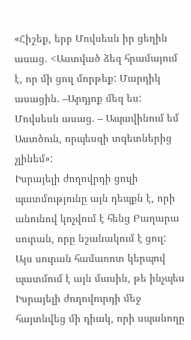«Հիշեք, երբ Մովսեսն իր ցեղին ասաց. <Աստված ձեզ հրամայում է, որ մի ցուլ մորթեք: Մարդիկ ասացին. –Արդյոք մեզ ես: Մովսեսն ասաց. – Ապավինում եմ Աստծուն, որպեսզի տգետներից չլինեմ»:
Իսրայելի ժողովրդի ցուլի պատմությունը այն դեպքն է, որի անունով կոչվում է հենց Բաղարա սուրան, որը նշանակում է ցուլ:
Այս սուրան համառոտ կերպով պատմում է այն մասին, թե ինչպես Իսրայելի ժողովուրդի մեջ հայտնվեց մի դիակ, որի սպանողը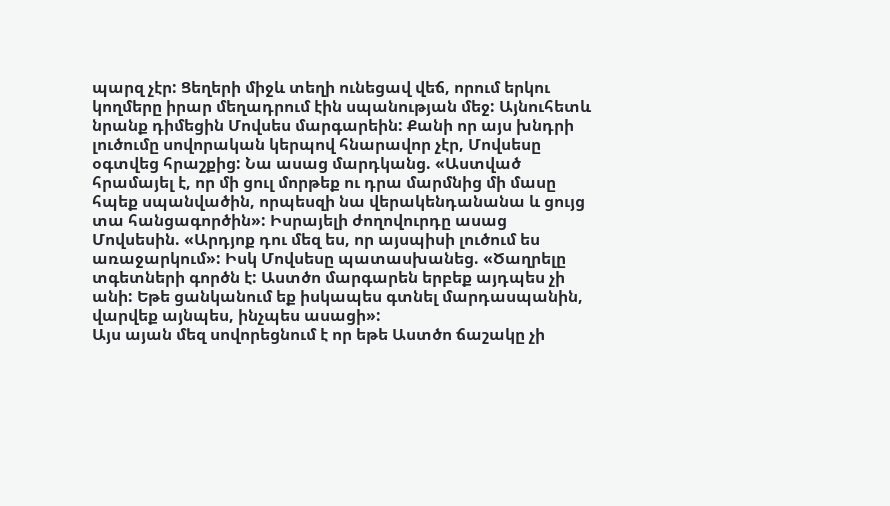պարզ չէր: Ցեղերի միջև տեղի ունեցավ վեճ, որում երկու կողմերը իրար մեղադրում էին սպանության մեջ: Այնուհետև նրանք դիմեցին Մովսես մարգարեին: Քանի որ այս խնդրի լուծումը սովորական կերպով հնարավոր չէր, Մովսեսը օգտվեց հրաշքից: Նա ասաց մարդկանց. «Աստված հրամայել է, որ մի ցուլ մորթեք ու դրա մարմնից մի մասը հպեք սպանվածին, որպեսզի նա վերակենդանանա և ցույց տա հանցագործին»: Իսրայելի ժողովուրդը ասաց Մովսեսին. «Արդյոք դու մեզ ես, որ այսպիսի լուծում ես առաջարկում»: Իսկ Մովսեսը պատասխանեց. «Ծաղրելը տգետների գործն է: Աստծո մարգարեն երբեք այդպես չի անի: Եթե ցանկանում եք իսկապես գտնել մարդասպանին, վարվեք այնպես, ինչպես ասացի»:
Այս այան մեզ սովորեցնում է որ եթե Աստծո ճաշակը չի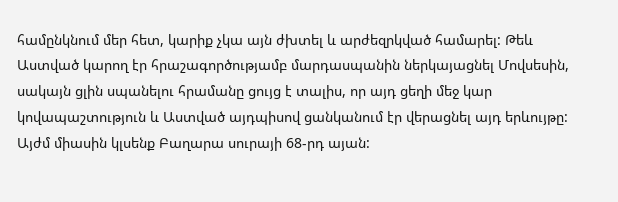համընկնում մեր հետ, կարիք չկա այն ժխտել և արժեզրկված համարել: Թեև Աստված կարող էր հրաշագործությամբ մարդասպանին ներկայացնել Մովսեսին, սակայն ցլին սպանելու հրամանը ցույց է տալիս, որ այդ ցեղի մեջ կար կովապաշտություն և Աստված այդպիսով ցանկանում էր վերացնել այդ երևույթը:
Այժմ միասին կլսենք Բաղարա սուրայի 68-րդ այան: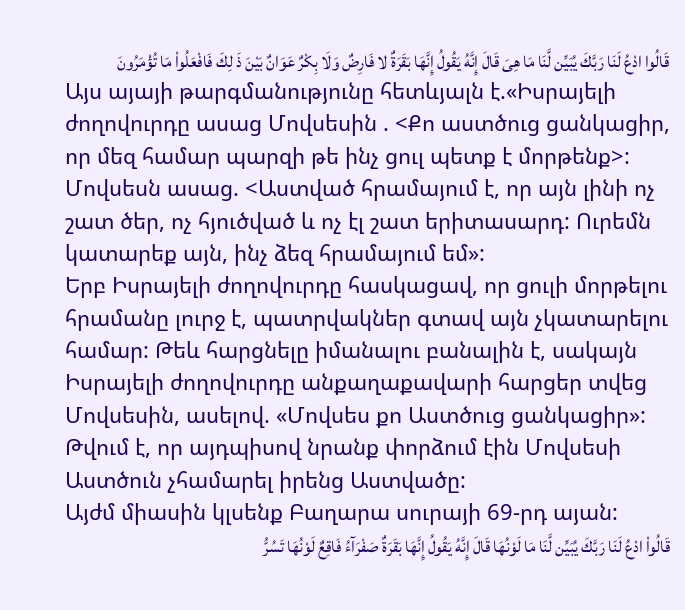قَالُوا ادْعُ لَنَا رَبَّكَ يُبَيِّن لَّنَا مَا هِىَ قَالَ إِنَّهُ يَقُولُ إِنَّهَا بَقَرَةٌ لا فَارِضٌ وَلَا بِكْرٌ عَوَانٌ بَيْنَ ذَ لِكَ فَافْعَلُواْ مَا تُؤْمَرُونَ
Այս այայի թարգմանությունը հետևյալն է.«Իսրայելի ժողովուրդը ասաց Մովսեսին . <Քո աստծուց ցանկացիր, որ մեզ համար պարզի թե ինչ ցուլ պետք է մորթենք>: Մովսեսն ասաց. <Աստված հրամայում է, որ այն լինի ոչ շատ ծեր, ոչ հյուծված և ոչ էլ շատ երիտասարդ: Ուրեմն կատարեք այն, ինչ ձեզ հրամայում եմ»:
Երբ Իսրայելի ժողովուրդը հասկացավ, որ ցուլի մորթելու հրամանը լուրջ է, պատրվակներ գտավ այն չկատարելու համար: Թեև հարցնելը իմանալու բանալին է, սակայն Իսրայելի ժողովուրդը անքաղաքավարի հարցեր տվեց Մովսեսին, ասելով. «Մովսես քո Աստծուց ցանկացիր»: Թվում է, որ այդպիսով նրանք փորձում էին Մովսեսի Աստծուն չհամարել իրենց Աստվածը:
Այժմ միասին կլսենք Բաղարա սուրայի 69-րդ այան:
قَالُواْ ادْعُ لَنَا رَبَّكَ يُبَيِّن لَّنَا مَا لَوْنُهَا قَالَ إِنَّهُ يَقُولُ إِنَّهَا بَقَرَةٌ صَفْرَآءُ فَاقِعٌ لَوْنُهَا تَسُرُّ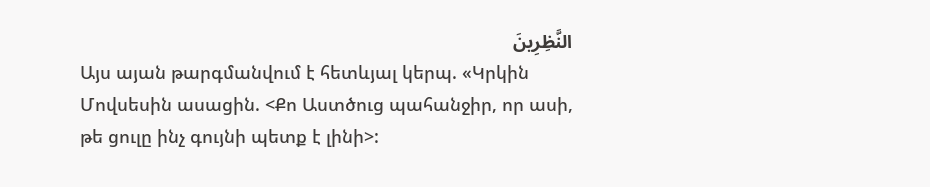النَّظِرِينَ
Այս այան թարգմանվում է հետևյալ կերպ. «Կրկին Մովսեսին ասացին. <Քո Աստծուց պահանջիր, որ ասի, թե ցուլը ինչ գույնի պետք է լինի>: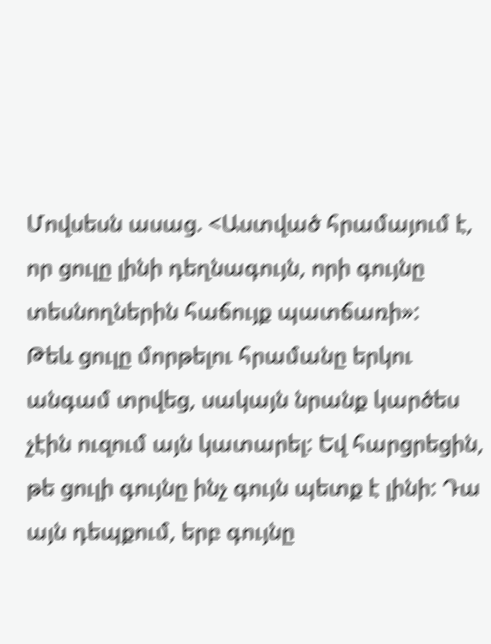Մովսեսն ասաց. <Աստված հրամայում է, որ ցուլը լինի դեղնագույն, որի գույնը տեսնողներին հաճույք պատճառի»:
Թեև ցուլը մորթելու հրամանը երկու անգամ տրվեց, սակայն նրանք կարծես չէին ուզում այն կատարել: Եվ հարցրեցին, թե ցուլի գույնը ինչ գույն պետք է լինի: Դա այն դեպքում, երբ գույնը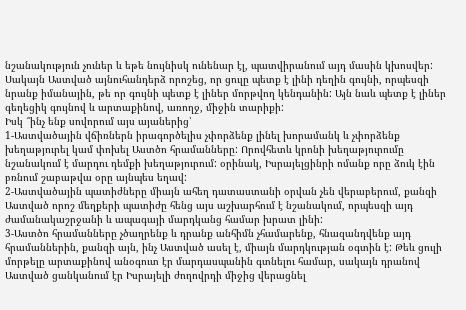նշանակություն չուներ և եթե նույնիսկ ունենար էլ, պատվիրանում այդ մասին կխոսվեր: Սակայն Աստված այնուհանդերձ որոշեց, որ ցուլը պետք է լինի դեղին գույնի, որպեսզի նրանք իմանային, թե որ գույնի պետք է լիներ մորթվող կենդանին: Այն նաև պետք է լիներ գեղեցիկ գույնով և արտաքինով, առողջ, միջին տարիքի:
Իսկ ՞ինչ ենք սովորում այս այաներից՝
1-Աստվածային վճիռներն իրագործելիս չփորձենք լինել խորամանկ և չփորձենք խեղաթյուրել կամ փոխել Աստծո հրամանները: Որովհետև կրոնի խեղաթյուրումը նշանակում է մարդու դեմքի խեղաթյուրում: օրինակ, Իսրայելցինրի ոմանք որը ձուկ էին բռնում շաբաթվա օրը այնպես եղավ:
2-Աստվածային պատիժները միայն ահեղ դատաստանի օրվան չեն վերաբերում, քանզի Աստված որոշ մեղքերի պատիժը հենց այս աշխարհում է նշանակում, որպեսզի այդ ժամանակաշրջանի և ապագայի մարդկանց համար խրատ լինի:
3-Աստծո հրամանները չծաղրենք և դրանք անհիմն չհամարենք, հնազանդվենք այդ հրամաններին, քանզի այն, ինչ Աստված ասել է, միայն մարդկության օգտին է: Թեև ցուլի մորթելը արտաքինով անօգուտ էր մարդասպանին գտնելու համար, սակայն դրանով Աստված ցանկանում էր Իսրայելի ժողովրդի միջից վերացնել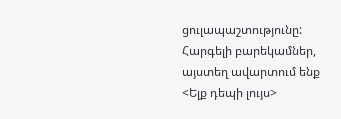ցուլապաշտությունը:
Հարգելի բարեկամներ, այստեղ ավարտում ենք <Ելք դեպի լույս>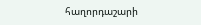հաղորդաշարի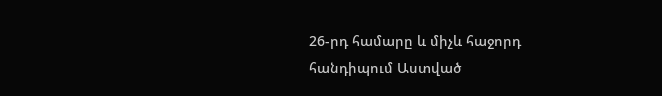26-րդ համարը և միչև հաջորդ հանդիպում Աստված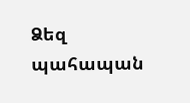Ձեզ պահապան